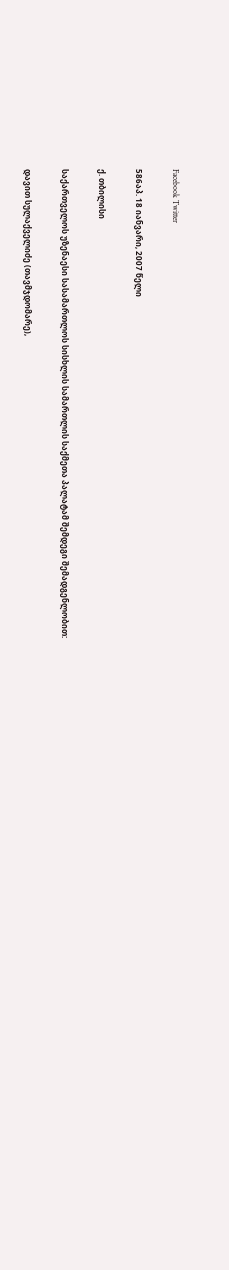Facebook Twitter

586აპ. 18 იანვარი, 2007 წელი

ქ. თბილისი

საქართველოს უზენაესი სასამართლოს სისხლის სამართლის საქმეთა პალატამ შემდეგი შემადგენლობით:

დავით სულაქველიძე (თავმჯდომარე),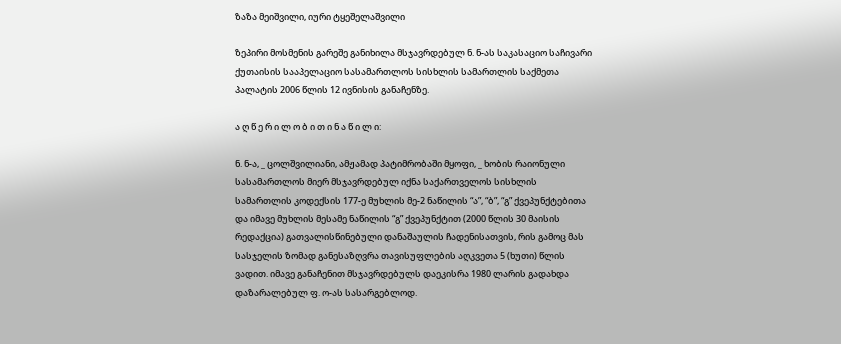ზაზა მეიშვილი, იური ტყეშელაშვილი

ზეპირი მოსმენის გარეშე განიხილა მსჯავრდებულ ნ. ნ-ას საკასაციო საჩივარი ქუთაისის სააპელაციო სასამართლოს სისხლის სამართლის საქმეთა პალატის 2006 წლის 12 ივნისის განაჩენზე.

ა ღ წ ე რ ი ლ ო ბ ი თ ი ნ ა წ ი ლ ი:

ნ. ნ-ა, _ ცოლშვილიანი, ამჟამად პატიმრობაში მყოფი, _ ხობის რაიონული სასამართლოს მიერ მსჯავრდებულ იქნა საქართველოს სისხლის სამართლის კოდექსის 177-ე მუხლის მე-2 ნაწილის “ა”, “ბ”, “გ” ქვეპუნქტებითა და იმავე მუხლის მესამე ნაწილის “გ” ქვეპუნქტით (2000 წლის 30 მაისის რედაქცია) გათვალისწინებული დანაშაულის ჩადენისათვის, რის გამოც მას სასჯელის ზომად განესაზღვრა თავისუფლების აღკვეთა 5 (ხუთი) წლის ვადით. იმავე განაჩენით მსჯავრდებულს დაეკისრა 1980 ლარის გადახდა დაზარალებულ ფ. ო-ას სასარგებლოდ.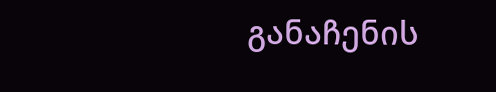განაჩენის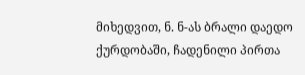მიხედვით, ნ. ნ-ას ბრალი დაედო ქურდობაში, ჩადენილი პირთა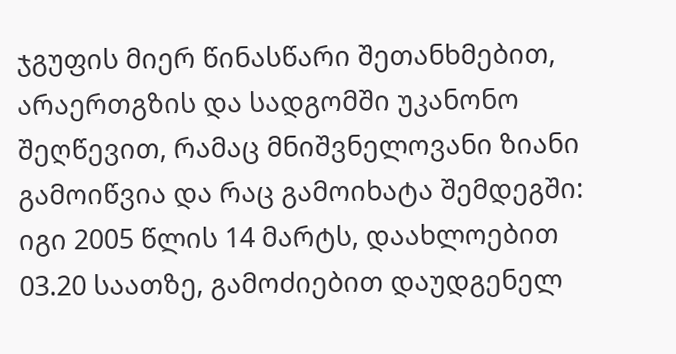ჯგუფის მიერ წინასწარი შეთანხმებით, არაერთგზის და სადგომში უკანონო შეღწევით, რამაც მნიშვნელოვანი ზიანი გამოიწვია და რაც გამოიხატა შემდეგში: იგი 2005 წლის 14 მარტს, დაახლოებით 03.20 საათზე, გამოძიებით დაუდგენელ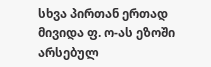სხვა პირთან ერთად მივიდა ფ. ო-ას ეზოში არსებულ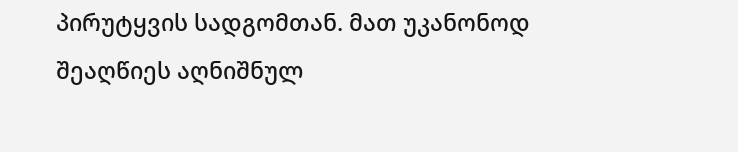პირუტყვის სადგომთან. მათ უკანონოდ შეაღწიეს აღნიშნულ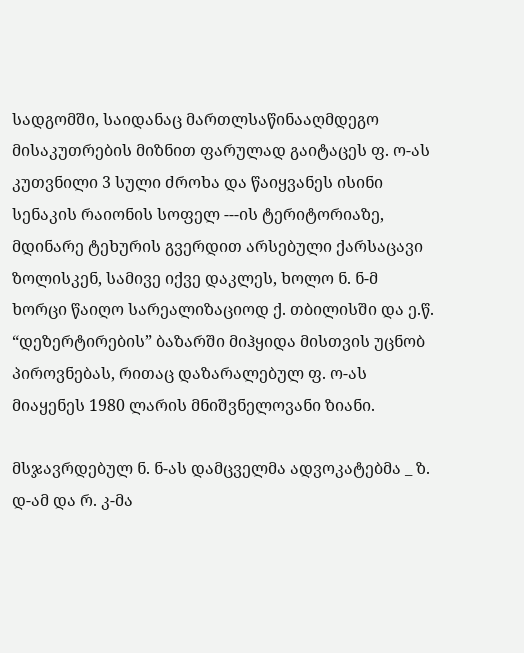სადგომში, საიდანაც მართლსაწინააღმდეგო მისაკუთრების მიზნით ფარულად გაიტაცეს ფ. ო-ას კუთვნილი 3 სული ძროხა და წაიყვანეს ისინი სენაკის რაიონის სოფელ ---ის ტერიტორიაზე, მდინარე ტეხურის გვერდით არსებული ქარსაცავი ზოლისკენ, სამივე იქვე დაკლეს, ხოლო ნ. ნ-მ ხორცი წაიღო სარეალიზაციოდ ქ. თბილისში და ე.წ. “დეზერტირების” ბაზარში მიჰყიდა მისთვის უცნობ პიროვნებას, რითაც დაზარალებულ ფ. ო-ას მიაყენეს 1980 ლარის მნიშვნელოვანი ზიანი.

მსჯავრდებულ ნ. ნ-ას დამცველმა ადვოკატებმა _ ზ. დ-ამ და რ. კ-მა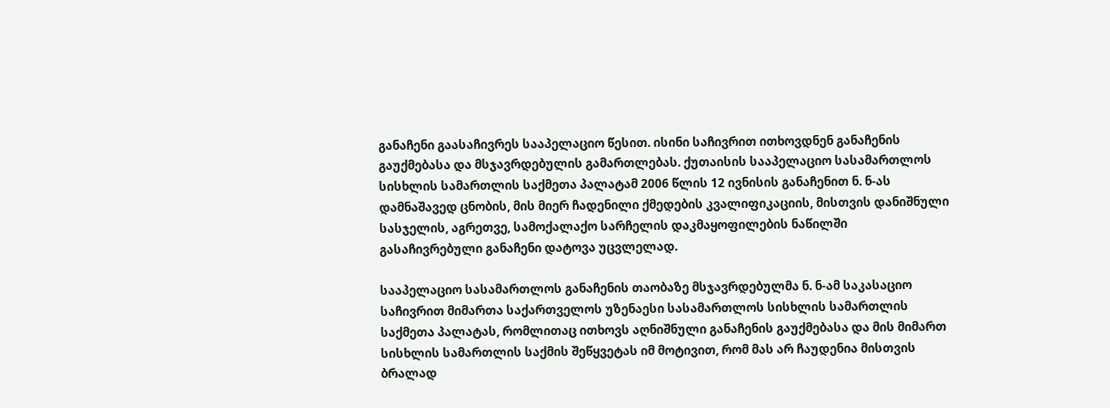განაჩენი გაასაჩივრეს სააპელაციო წესით. ისინი საჩივრით ითხოვდნენ განაჩენის გაუქმებასა და მსჯავრდებულის გამართლებას. ქუთაისის სააპელაციო სასამართლოს სისხლის სამართლის საქმეთა პალატამ 2006 წლის 12 ივნისის განაჩენით ნ. ნ-ას დამნაშავედ ცნობის, მის მიერ ჩადენილი ქმედების კვალიფიკაციის, მისთვის დანიშნული სასჯელის, აგრეთვე, სამოქალაქო სარჩელის დაკმაყოფილების ნაწილში გასაჩივრებული განაჩენი დატოვა უცვლელად.

სააპელაციო სასამართლოს განაჩენის თაობაზე მსჯავრდებულმა ნ. ნ-ამ საკასაციო საჩივრით მიმართა საქართველოს უზენაესი სასამართლოს სისხლის სამართლის საქმეთა პალატას, რომლითაც ითხოვს აღნიშნული განაჩენის გაუქმებასა და მის მიმართ სისხლის სამართლის საქმის შეწყვეტას იმ მოტივით, რომ მას არ ჩაუდენია მისთვის ბრალად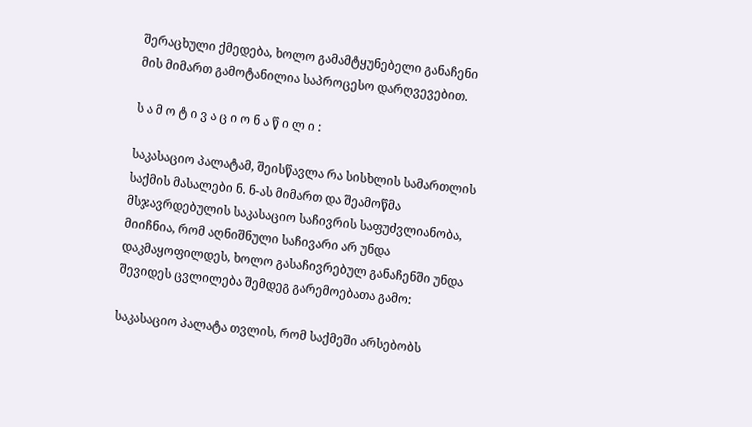შერაცხული ქმედება, ხოლო გამამტყუნებელი განაჩენი მის მიმართ გამოტანილია საპროცესო დარღვევებით.

ს ა მ ო ტ ი ვ ა ც ი ო ნ ა წ ი ლ ი :

საკასაციო პალატამ, შეისწავლა რა სისხლის სამართლის საქმის მასალები ნ. ნ-ას მიმართ და შეამოწმა მსჯავრდებულის საკასაციო საჩივრის საფუძვლიანობა, მიიჩნია, რომ აღნიშნული საჩივარი არ უნდა დაკმაყოფილდეს, ხოლო გასაჩივრებულ განაჩენში უნდა შევიდეს ცვლილება შემდეგ გარემოებათა გამო:

საკასაციო პალატა თვლის, რომ საქმეში არსებობს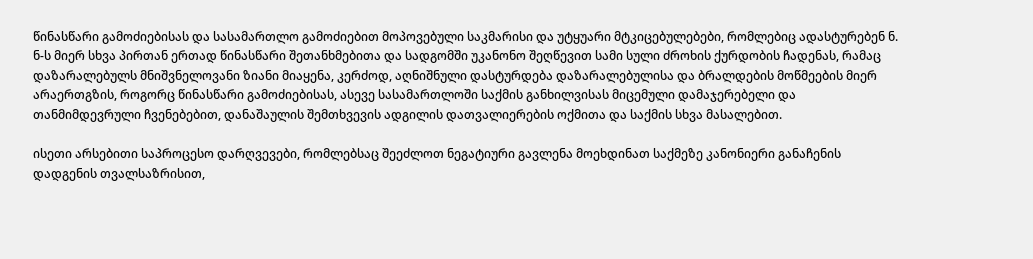წინასწარი გამოძიებისას და სასამართლო გამოძიებით მოპოვებული საკმარისი და უტყუარი მტკიცებულებები, რომლებიც ადასტურებენ ნ. ნ-ს მიერ სხვა პირთან ერთად წინასწარი შეთანხმებითა და სადგომში უკანონო შეღწევით სამი სული ძროხის ქურდობის ჩადენას, რამაც დაზარალებულს მნიშვნელოვანი ზიანი მიაყენა, კერძოდ, აღნიშნული დასტურდება დაზარალებულისა და ბრალდების მოწმეების მიერ არაერთგზის, როგორც წინასწარი გამოძიებისას, ასევე სასამართლოში საქმის განხილვისას მიცემული დამაჯერებელი და თანმიმდევრული ჩვენებებით, დანაშაულის შემთხვევის ადგილის დათვალიერების ოქმითა და საქმის სხვა მასალებით.

ისეთი არსებითი საპროცესო დარღვევები, რომლებსაც შეეძლოთ ნეგატიური გავლენა მოეხდინათ საქმეზე კანონიერი განაჩენის დადგენის თვალსაზრისით,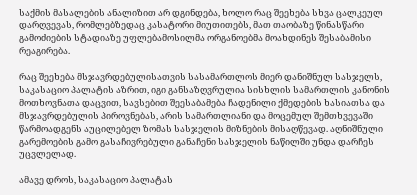საქმის მასალების ანალიზით არ დგინდება, ხოლო რაც შეეხება სხვა ცალკეულ დარღვევას, რომლებზედაც კასატორი მიუთითებს, მათ თაობაზე წინასწარი გამოძიების სტადიაზე უფლებამოსილმა ორგანოებმა მოახდინეს შესაბამისი რეაგირება.

რაც შეეხება მსჯავრდებულისათვის სასამართლოს მიერ დანიშნულ სასჯელს, საკასაციო პალატის აზრით, იგი განსაზღვრულია სისხლის სამართლის კანონის მოთხოვნათა დაცვით, სავსებით შეესაბამება ჩადენილი ქმედების ხასიათსა და მსჯავრდებულის პიროვნებას, არის სამართლიანი და მოცემულ შემთხვევაში წარმოადგენს აუცილებელ ზომას სასჯელის მიზნების მისაღწევად. აღნიშნული გარემოების გამო გასაჩივრებული განაჩენი სასჯელის ნაწილში უნდა დარჩეს უცვლელად.

ამავე დროს, საკასაციო პალატას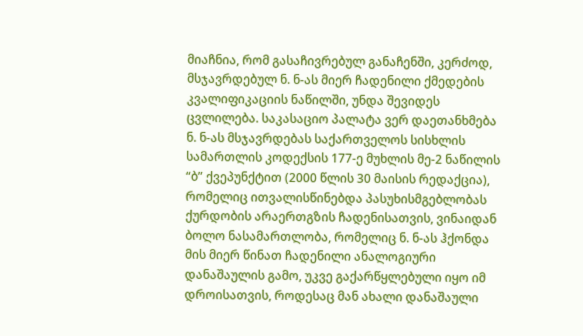მიაჩნია, რომ გასაჩივრებულ განაჩენში, კერძოდ, მსჯავრდებულ ნ. ნ-ას მიერ ჩადენილი ქმედების კვალიფიკაციის ნაწილში, უნდა შევიდეს ცვლილება. საკასაციო პალატა ვერ დაეთანხმება ნ. ნ-ას მსჯავრდებას საქართველოს სისხლის სამართლის კოდექსის 177-ე მუხლის მე-2 ნაწილის “ბ” ქვეპუნქტით (2000 წლის 30 მაისის რედაქცია), რომელიც ითვალისწინებდა პასუხისმგებლობას ქურდობის არაერთგზის ჩადენისათვის, ვინაიდან ბოლო ნასამართლობა, რომელიც ნ. ნ-ას ჰქონდა მის მიერ წინათ ჩადენილი ანალოგიური დანაშაულის გამო, უკვე გაქარწყლებული იყო იმ დროისათვის, როდესაც მან ახალი დანაშაული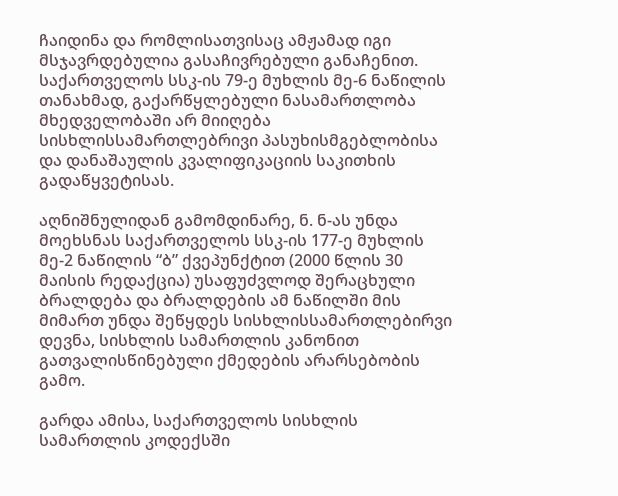ჩაიდინა და რომლისათვისაც ამჟამად იგი მსჯავრდებულია გასაჩივრებული განაჩენით. საქართველოს სსკ-ის 79-ე მუხლის მე-6 ნაწილის თანახმად, გაქარწყლებული ნასამართლობა მხედველობაში არ მიიღება სისხლისსამართლებრივი პასუხისმგებლობისა და დანაშაულის კვალიფიკაციის საკითხის გადაწყვეტისას.

აღნიშნულიდან გამომდინარე, ნ. ნ-ას უნდა მოეხსნას საქართველოს სსკ-ის 177-ე მუხლის მე-2 ნაწილის “ბ” ქვეპუნქტით (2000 წლის 30 მაისის რედაქცია) უსაფუძვლოდ შერაცხული ბრალდება და ბრალდების ამ ნაწილში მის მიმართ უნდა შეწყდეს სისხლისსამართლებირვი დევნა, სისხლის სამართლის კანონით გათვალისწინებული ქმედების არარსებობის გამო.

გარდა ამისა, საქართველოს სისხლის სამართლის კოდექსში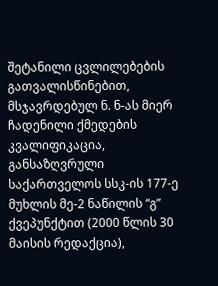შეტანილი ცვლილებების გათვალისწინებით, მსჯავრდებულ ნ. ნ-ას მიერ ჩადენილი ქმედების კვალიფიკაცია, განსაზღვრული საქართველოს სსკ-ის 177-ე მუხლის მე-2 ნაწილის “გ” ქვეპუნქტით (2000 წლის 30 მაისის რედაქცია),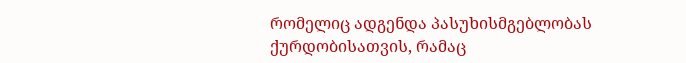რომელიც ადგენდა პასუხისმგებლობას ქურდობისათვის, რამაც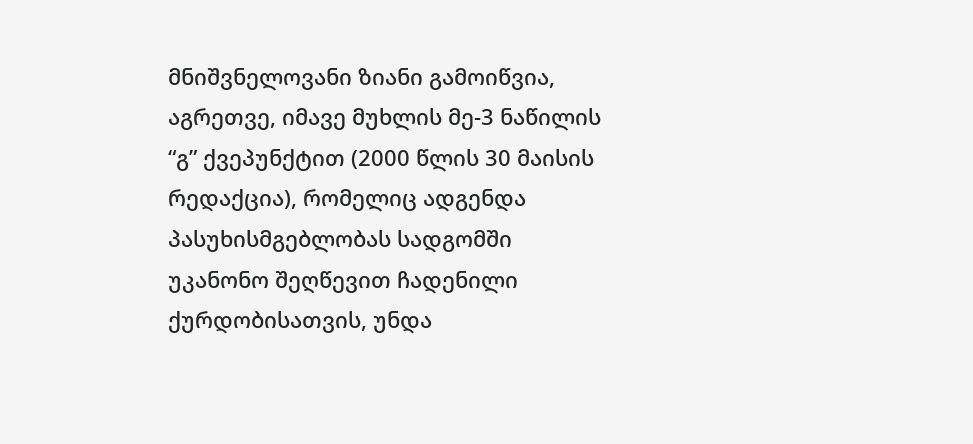მნიშვნელოვანი ზიანი გამოიწვია, აგრეთვე, იმავე მუხლის მე-3 ნაწილის “გ” ქვეპუნქტით (2000 წლის 30 მაისის რედაქცია), რომელიც ადგენდა პასუხისმგებლობას სადგომში უკანონო შეღწევით ჩადენილი ქურდობისათვის, უნდა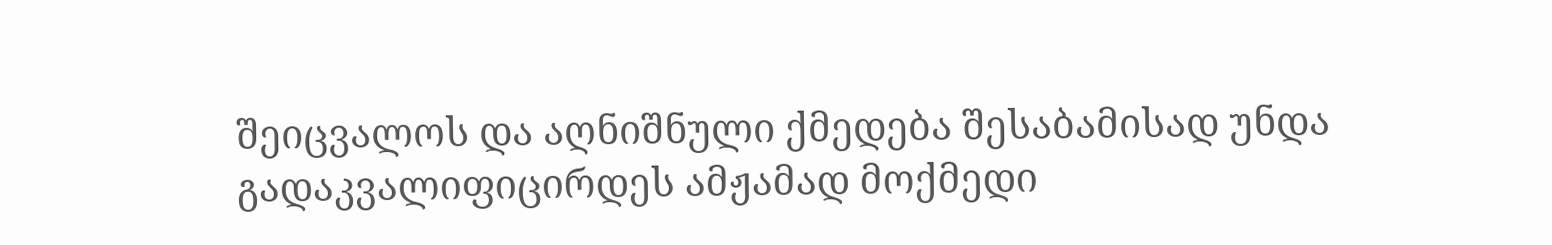შეიცვალოს და აღნიშნული ქმედება შესაბამისად უნდა გადაკვალიფიცირდეს ამჟამად მოქმედი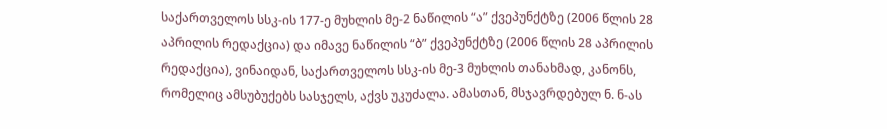საქართველოს სსკ-ის 177-ე მუხლის მე-2 ნაწილის “ა” ქვეპუნქტზე (2006 წლის 28 აპრილის რედაქცია) და იმავე ნაწილის “ბ” ქვეპუნქტზე (2006 წლის 28 აპრილის რედაქცია), ვინაიდან, საქართველოს სსკ-ის მე-3 მუხლის თანახმად, კანონს, რომელიც ამსუბუქებს სასჯელს, აქვს უკუძალა. ამასთან, მსჯავრდებულ ნ. ნ-ას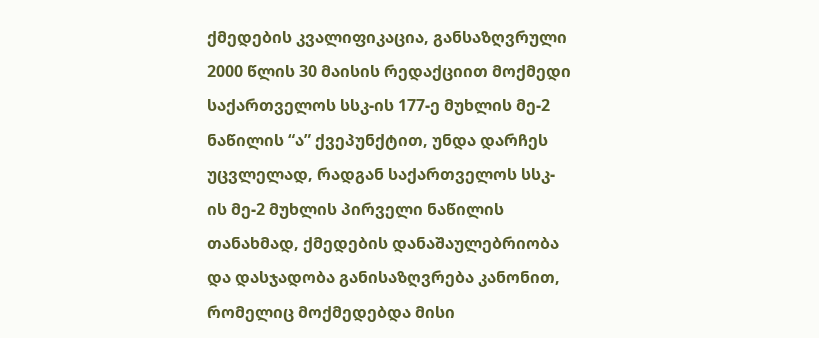ქმედების კვალიფიკაცია, განსაზღვრული 2000 წლის 30 მაისის რედაქციით მოქმედი საქართველოს სსკ-ის 177-ე მუხლის მე-2 ნაწილის “ა” ქვეპუნქტით, უნდა დარჩეს უცვლელად, რადგან საქართველოს სსკ-ის მე-2 მუხლის პირველი ნაწილის თანახმად, ქმედების დანაშაულებრიობა და დასჯადობა განისაზღვრება კანონით, რომელიც მოქმედებდა მისი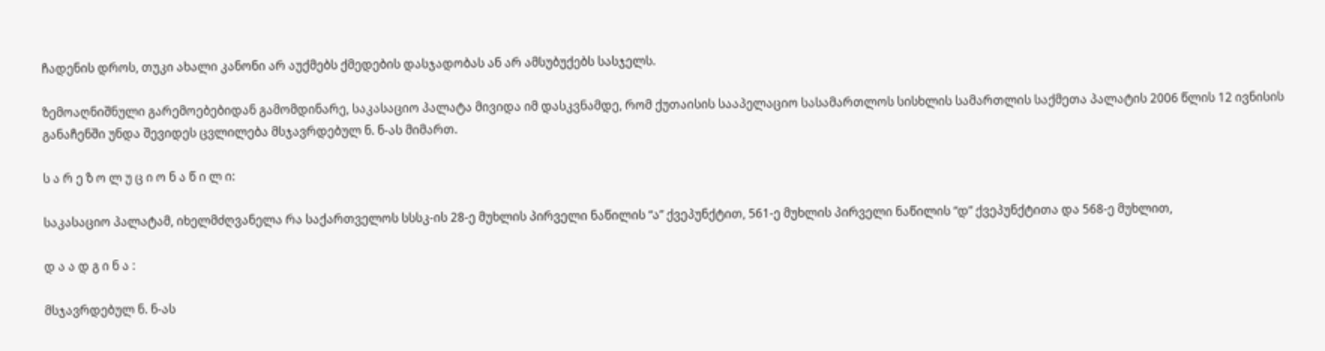ჩადენის დროს, თუკი ახალი კანონი არ აუქმებს ქმედების დასჯადობას ან არ ამსუბუქებს სასჯელს.

ზემოაღნიშნული გარემოებებიდან გამომდინარე, საკასაციო პალატა მივიდა იმ დასკვნამდე, რომ ქუთაისის სააპელაციო სასამართლოს სისხლის სამართლის საქმეთა პალატის 2006 წლის 12 ივნისის განაჩენში უნდა შევიდეს ცვლილება მსჯავრდებულ ნ. ნ-ას მიმართ.

ს ა რ ე ზ ო ლ უ ც ი ო ნ ა წ ი ლ ი:

საკასაციო პალატამ, იხელმძღვანელა რა საქართველოს სსსკ-ის 28-ე მუხლის პირველი ნაწილის “ა” ქვეპუნქტით, 561-ე მუხლის პირველი ნაწილის “დ” ქვეპუნქტითა და 568-ე მუხლით,

დ ა ა დ გ ი ნ ა :

მსჯავრდებულ ნ. ნ-ას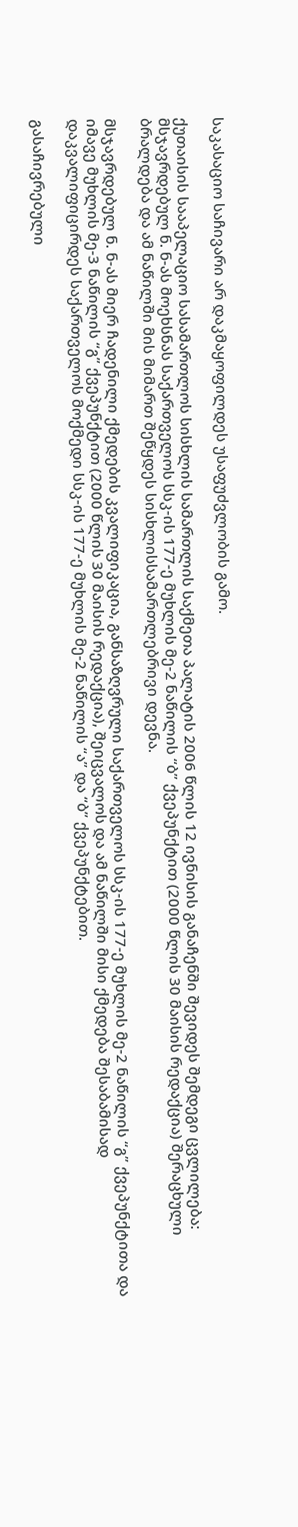საკასაციო საჩივარი არ დაკმაყოფილდეს უსაფუძვლობის გამო.

ქუთაისის სააპელაციო სასამართლოს სისხლის სამართლის საქმეთა პალატის 2006 წლის 12 ივნისის განაჩენში შევიდეს შემდეგი ცვლილება: მსჯავრდებულ ნ. ნ-ას მოეხსნას საქართველოს სსკ-ის 177-ე მუხლის მე-2 ნაწილის “ბ” ქვეპუნქტით (2000 წლის 30 მაისის რედაქცია) შერაცხული ბრალდება და ამ ნაწილში მის მიმართ შეწყდეს სისხლისსამართლებრივი დევნა.

მსჯავრდებულ ნ. ნ-ას მიერ ჩადენილი ქმედების კვალიფიკაცია, განსაზღვრული საქართველოს სსკ-ის 177-ე მუხლის მე-2 ნაწილის “გ” ქვეპუნქტითა და იმავე მუხლის მე-3 ნაწილის “გ” ქვეპუნქტით (2000 წლის 30 მაისის რედაქცია), შეიცვალოს და ამ ნაწილში მისი ქმედება შესაბამისად დაკვალიფიცირდეს საქართველოს მოქმედი სსკ-ის 177-ე მუხლის მე-2 ნაწილის “ა” და “ბ” ქვეპუნქტებით.

გასაჩივრებული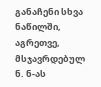განაჩენი სხვა ნაწილში, აგრეთვე, მსჯავრდებულ ნ. ნ-ას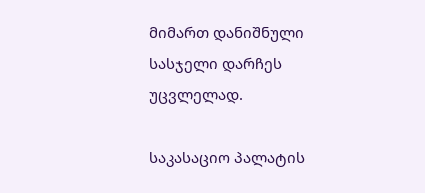მიმართ დანიშნული სასჯელი დარჩეს უცვლელად.

საკასაციო პალატის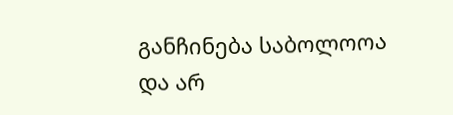განჩინება საბოლოოა და არ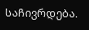საჩივრდება.